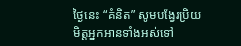ថ្ងៃនេះ “គំនិត” សូមបង្វែរប្រិយមិត្តអ្នកអានទាំងអស់ទៅ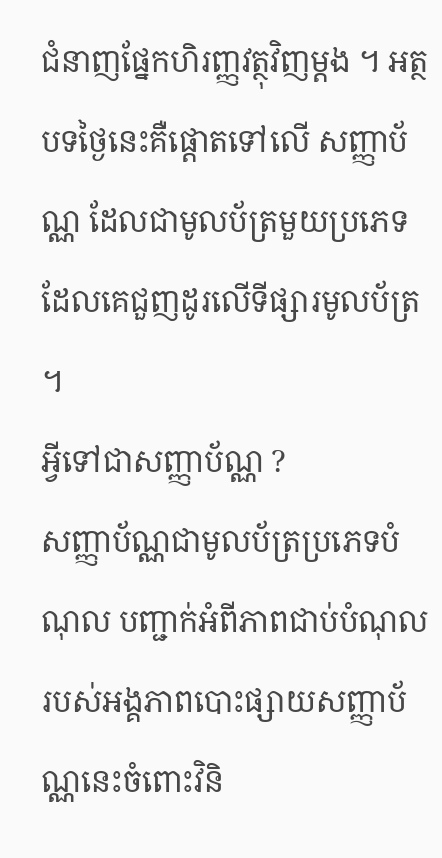ជំនាញផ្នែកហិរញ្ញវត្ថុវិញម្ដង ។ អត្ថបទថ្ងៃនេះគឺផ្ដោតទៅលើ សញ្ញាប័ណ្ណ ដែលជាមូលប័ត្រមួយប្រភេទដែលគេជួញដូរលើទីផ្សារមូលប័ត្រ ។
អ្វីទៅជាសញ្ញាប័ណ្ណ ?
សញ្ញាប័ណ្ណជាមូលប័ត្រប្រភេទបំណុល បញ្ជាក់អំពីភាពជាប់បំណុលរបស់អង្គភាពបោះផ្សាយសញ្ញាប័ណ្ណនេះចំពោះវិនិ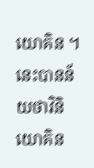យោគិន ។ នេះបានន័យថាវិនិយោគិន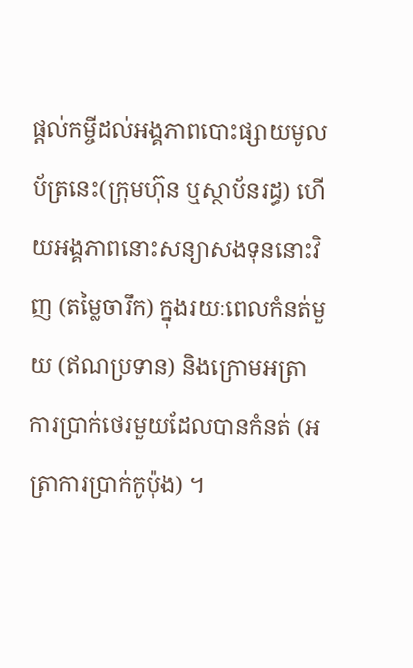ផ្តល់កម្ចីដល់អង្គភាពបោះផ្សាយមូលប័ត្រនេះ(ក្រុមហ៊ុន ឬស្ថាប័នរដ្ធ) ហើយអង្គភាពនោះសន្យាសងទុននោះវិញ (តម្លៃចារឹក) ក្នុងរយៈពេលកំនត់មួយ (ឥណប្រទាន) និងក្រោមអត្រាការប្រាក់ថេរមួយដែលបានកំនត់ (អត្រាការប្រាក់កូប៉ុង) ។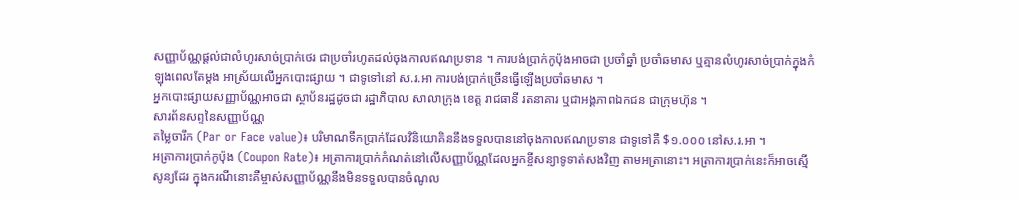សញ្ញាប័ណ្ណផ្ដល់ជាលំហូរសាច់ប្រាក់ថេរ ជាប្រចាំរហូតដល់ចុងកាលឥណប្រទាន ។ ការបង់ប្រាក់កូប៉ុងអាចជា ប្រចាំឆ្នាំ ប្រចាំឆមាស ឬគ្មានលំហូរសាច់ប្រាក់ក្នុងកំឡុងពេលតែម្ដង អាស្រ័យលើអ្នកបោះផ្សាយ ។ ជាទូទៅនៅ ស.រ.អា ការបង់ប្រាក់ច្រើនធ្វើឡើងប្រចាំឆមាស ។
អ្នកបោះផ្សាយសញ្ញាប័ណ្ណអាចជា ស្ថាប័នរដ្ឋដូចជា រដ្ឋាភិបាល សាលាក្រុង ខេត្ត រាជធានី រតនាគារ ឬជាអង្គភាពឯកជន ជាក្រុមហ៊ុន ។
សារព័នសព្ទនៃសញ្ញាប័ណ្ណ
តម្លៃចារឹក (Par or Face value)៖ បរិមាណទឹកប្រាក់ដែលវិនិយោគិននឹងទទួលបាននៅចុងកាលឥណប្រទាន ជាទូទៅគឺ $១.០០០ នៅស.រ.អា ។
អត្រាការប្រាក់កូប៉ុង (Coupon Rate)៖ អត្រាការប្រាក់កំណត់នៅលើសញ្ញាប័ណ្ណដែលអ្នកខ្ចីសន្យាទូទាត់សងវិញ តាមអត្រានោះ។ អត្រាការប្រាក់នេះក៏អាចស្មើសូន្យដែរ ក្នុងករណីនោះគឺម្ចាស់សញ្ញាប័ណ្ណនឹងមិនទទួលបានចំណូល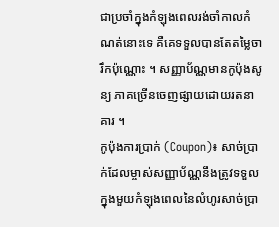ជាប្រចាំក្នុងកំឡុងពេលរង់ចាំកាលកំណត់នោះទេ គឺគេទទួលបានតែតម្លៃចារឹកប៉ុណ្ណោះ ។ សញ្ញាប័ណ្ណមានកូប៉ុងសូន្យ ភាគច្រើនចេញផ្សាយដោយរតនាគារ ។
កូប៉ុងការប្រាក់ (Coupon)៖ សាច់ប្រាក់ដែលម្ចាស់សញ្ញាប័ណ្ណនឹងត្រូវទទួលក្នុងមួយកំឡុងពេលនៃលំហូរសាច់ប្រា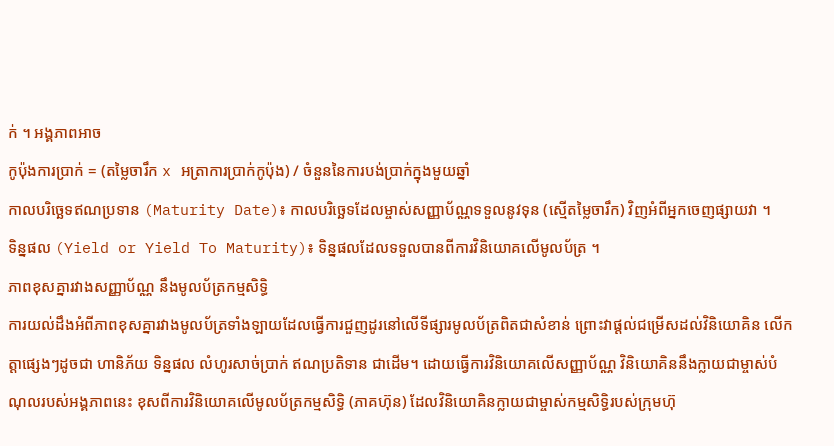ក់ ។ អង្គភាពអាច
កូប៉ុងការប្រាក់ = (តម្លៃចារឹក x អត្រាការប្រាក់កូប៉ុង) / ចំនួននៃការបង់ប្រាក់ក្នុងមួយឆ្នាំ
កាលបរិច្ឆេទឥណប្រទាន (Maturity Date)៖ កាលបរិច្ឆេទដែលម្ចាស់សញ្ញាប័ណ្ណទទួលនូវទុន (ស្មើតម្លៃចារឹក) វិញអំពីអ្នកចេញផ្សាយវា ។
ទិន្នផល (Yield or Yield To Maturity)៖ ទិន្នផលដែលទទួលបានពីការវិនិយោគលើមូលប័ត្រ ។
ភាពខុសគ្នារវាងសញ្ញាប័ណ្ណ នឹងមូលប័ត្រកម្មសិទ្ធិ
ការយល់ដឹងអំពីភាពខុសគ្នារវាងមូលប័ត្រទាំងឡាយដែលធ្វើការជួញដូរនៅលើទីផ្សារមូលប័ត្រពិតជាសំខាន់ ព្រោះវាផ្ដល់ជម្រើសដល់វិនិយោគិន លើកត្តាផ្សេងៗដូចជា ហានិភ័យ ទិន្នផល លំហូរសាច់ប្រាក់ ឥណប្រតិទាន ជាដើម។ ដោយធ្វើការវិនិយោគលើសញ្ញាប័ណ្ណ វិនិយោគិននឹងក្លាយជាម្ចាស់បំណុលរបស់អង្គភាពនេះ ខុសពីការវិនិយោគលើមូលប័ត្រកម្មសិទ្ធិ (ភាគហ៊ុន) ដែលវិនិយោគិនក្លាយជាម្ចាស់កម្មសិទ្ធិរបស់ក្រុមហ៊ុ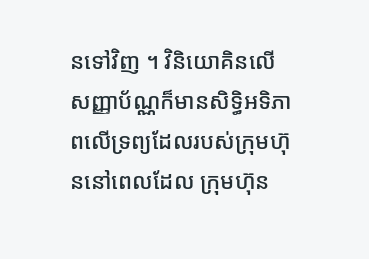នទៅវិញ ។ វិនិយោគិនលើសញ្ញាប័ណ្ណក៏មានសិទ្ធិអទិភាពលើទ្រព្យដែលរបស់ក្រុមហ៊ុននៅពេលដែល ក្រុមហ៊ុន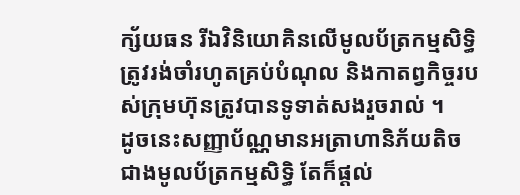ក្ស័យធន រីឯវិនិយោគិនលើមូលប័ត្រកម្មសិទ្ធិត្រូវរង់ចាំរហូតគ្រប់បំណុល និងកាតព្វកិច្ចរបស់ក្រុមហ៊ុនត្រូវបានទូទាត់សងរួចរាល់ ។
ដូចនេះសញ្ញាប័ណ្ណមានអត្រាហានិភ័យតិចជាងមូលប័ត្រកម្មសិទ្ធិ តែក៏ផ្ដល់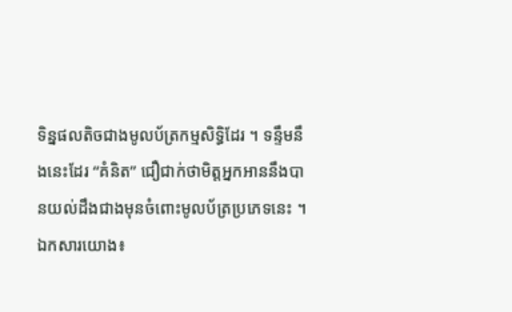ទិន្នផលតិចជាងមូលប័ត្រកម្មសិទ្ធិដែរ ។ ទន្ទឹមនឹងនេះដែរ “គំនិត” ជឿជាក់ថាមិត្តអ្នកអាននឹងបានយល់ដឹងជាងមុនចំពោះមូលប័ត្រប្រភេទនេះ ។
ឯកសារយោង៖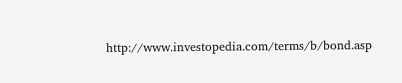http://www.investopedia.com/terms/b/bond.asp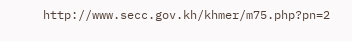http://www.secc.gov.kh/khmer/m75.php?pn=2